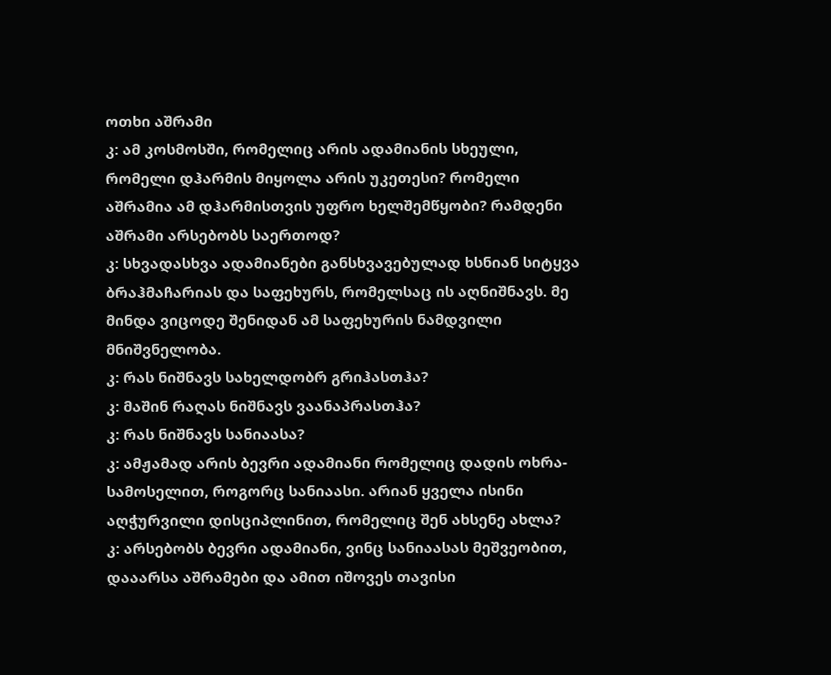ოთხი აშრამი
კ: ამ კოსმოსში, რომელიც არის ადამიანის სხეული, რომელი დჰარმის მიყოლა არის უკეთესი? რომელი აშრამია ამ დჰარმისთვის უფრო ხელშემწყობი? რამდენი აშრამი არსებობს საერთოდ?
კ: სხვადასხვა ადამიანები განსხვავებულად ხსნიან სიტყვა ბრაჰმაჩარიას და საფეხურს, რომელსაც ის აღნიშნავს. მე მინდა ვიცოდე შენიდან ამ საფეხურის ნამდვილი მნიშვნელობა.
კ: რას ნიშნავს სახელდობრ გრიჰასთჰა?
კ: მაშინ რაღას ნიშნავს ვაანაპრასთჰა?
კ: რას ნიშნავს სანიაასა?
კ: ამჟამად არის ბევრი ადამიანი რომელიც დადის ოხრა-სამოსელით, როგორც სანიაასი. არიან ყველა ისინი აღჭურვილი დისციპლინით, რომელიც შენ ახსენე ახლა?
კ: არსებობს ბევრი ადამიანი, ვინც სანიაასას მეშვეობით, დააარსა აშრამები და ამით იშოვეს თავისი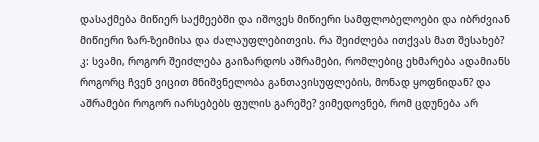დასაქმება მიწიერ საქმეებში და იშოვეს მიწიერი სამფლობელოები და იბრძვიან მიწიერი ზარ-ზეიმისა და ძალაუფლებითვის. რა შეიძლება ითქვას მათ შესახებ?
კ: სვამი, როგორ შეიძლება გაიზარდოს აშრამები, რომლებიც ეხმარება ადამიანს როგორც ჩვენ ვიცით მნიშვნელობა განთავისუფლების, მონად ყოფნიდან? და აშრამები როგორ იარსებებს ფულის გარეშე? ვიმედოვნებ, რომ ცდუნება არ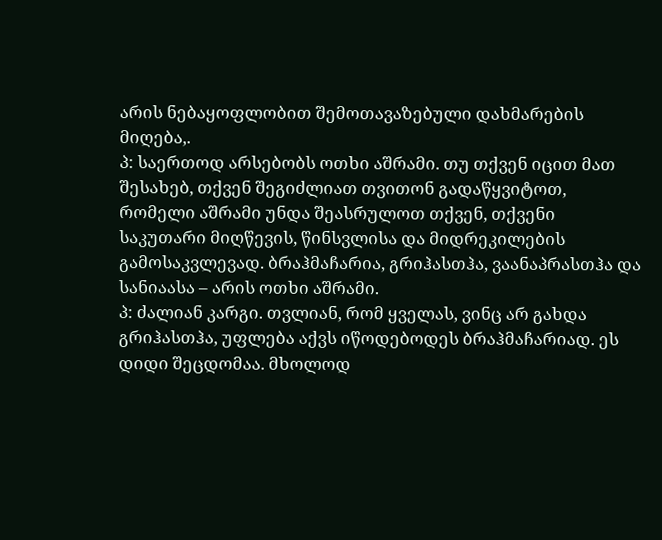არის ნებაყოფლობით შემოთავაზებული დახმარების მიღება,.
პ: საერთოდ არსებობს ოთხი აშრამი. თუ თქვენ იცით მათ შესახებ, თქვენ შეგიძლიათ თვითონ გადაწყვიტოთ, რომელი აშრამი უნდა შეასრულოთ თქვენ, თქვენი საკუთარი მიღწევის, წინსვლისა და მიდრეკილების გამოსაკვლევად. ბრაჰმაჩარია, გრიჰასთჰა, ვაანაპრასთჰა და სანიაასა – არის ოთხი აშრამი.
პ: ძალიან კარგი. თვლიან, რომ ყველას, ვინც არ გახდა გრიჰასთჰა, უფლება აქვს იწოდებოდეს ბრაჰმაჩარიად. ეს დიდი შეცდომაა. მხოლოდ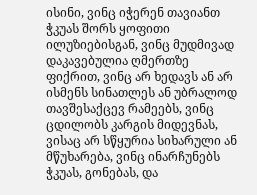ისინი, ვინც იჭერენ თავიანთ ჭკუას შორს ყოფითი ილუზიებისგან, ვინც მუდმივად დაკავებულია ღმერთზე ფიქრით, ვინც არ ხედავს ან არ ისმენს სინათლეს ან უბრალოდ თავშესაქცევ რამეებს, ვინც ცდილობს კარგის მიდევნას, ვისაც არ სწყურია სიხარული ან მწუხარება, ვინც ინარჩუნებს ჭკუას, გონებას, და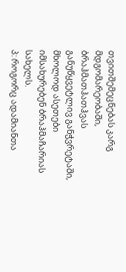თვითშემეცნებას კარგ მდგომარეობაში, ბრაჰმათჰათჰვას განუწყვეტლივ განჭვრეტაში, მხოლოდ ასეთები იმსახურებენ ბრაჰმაჩარიას სახელს.
პ: როგორც ადამიანთა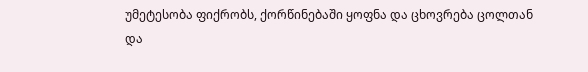უმეტესობა ფიქრობს, ქორწინებაში ყოფნა და ცხოვრება ცოლთან და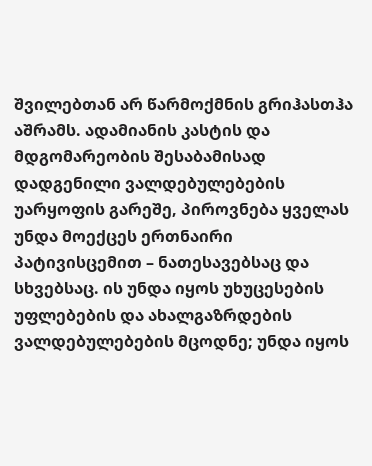შვილებთან არ წარმოქმნის გრიჰასთჰა აშრამს. ადამიანის კასტის და მდგომარეობის შესაბამისად დადგენილი ვალდებულებების უარყოფის გარეშე, პიროვნება ყველას უნდა მოექცეს ერთნაირი პატივისცემით – ნათესავებსაც და სხვებსაც. ის უნდა იყოს უხუცესების უფლებების და ახალგაზრდების ვალდებულებების მცოდნე; უნდა იყოს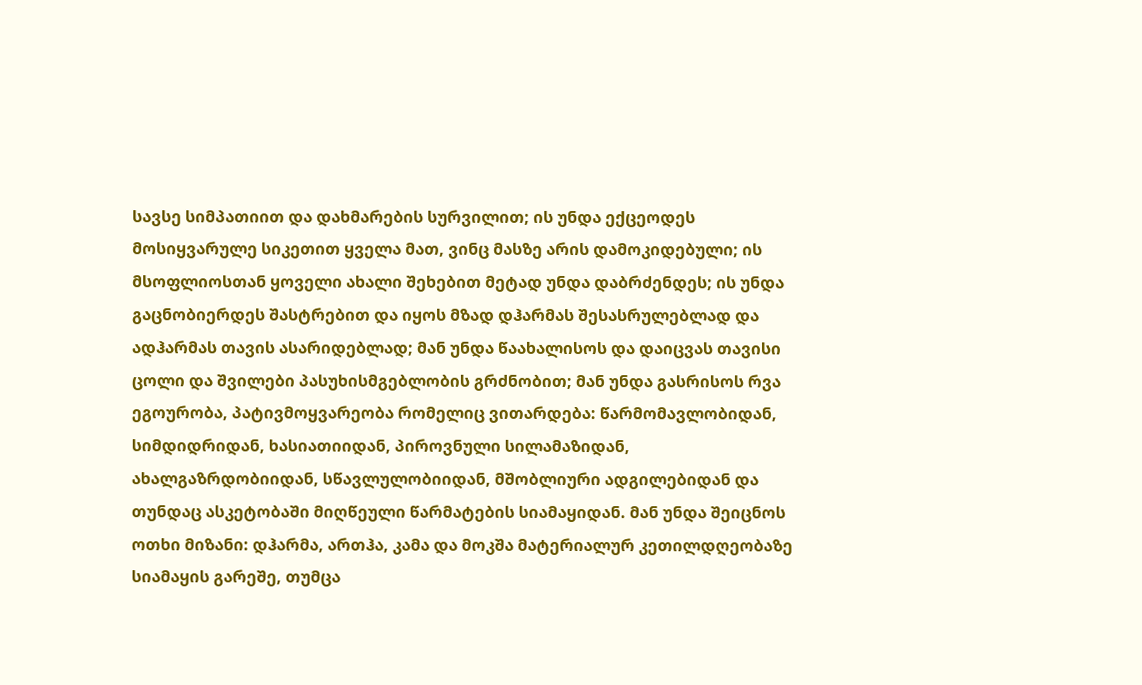სავსე სიმპათიით და დახმარების სურვილით; ის უნდა ექცეოდეს მოსიყვარულე სიკეთით ყველა მათ, ვინც მასზე არის დამოკიდებული; ის მსოფლიოსთან ყოველი ახალი შეხებით მეტად უნდა დაბრძენდეს; ის უნდა გაცნობიერდეს შასტრებით და იყოს მზად დჰარმას შესასრულებლად და ადჰარმას თავის ასარიდებლად; მან უნდა წაახალისოს და დაიცვას თავისი ცოლი და შვილები პასუხისმგებლობის გრძნობით; მან უნდა გასრისოს რვა ეგოურობა, პატივმოყვარეობა რომელიც ვითარდება: წარმომავლობიდან, სიმდიდრიდან, ხასიათიიდან, პიროვნული სილამაზიდან, ახალგაზრდობიიდან, სწავლულობიიდან, მშობლიური ადგილებიდან და თუნდაც ასკეტობაში მიღწეული წარმატების სიამაყიდან. მან უნდა შეიცნოს ოთხი მიზანი: დჰარმა, ართჰა, კამა და მოკშა მატერიალურ კეთილდღეობაზე სიამაყის გარეშე, თუმცა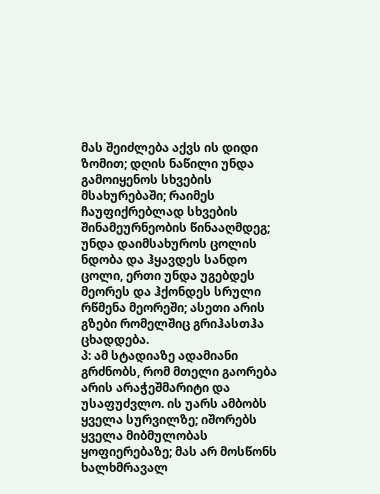მას შეიძლება აქვს ის დიდი ზომით; დღის ნაწილი უნდა გამოიყენოს სხვების მსახურებაში; რაიმეს ჩაუფიქრებლად სხვების შინამეურნეობის წინააღმდეგ; უნდა დაიმსახუროს ცოლის ნდობა და ჰყავდეს სანდო ცოლი, ერთი უნდა უგებდეს მეორეს და ჰქონდეს სრული რწმენა მეორეში; ასეთი არის გზები რომელშიც გრიჰასთჰა ცხადდება.
პ: ამ სტადიაზე ადამიანი გრძნობს, რომ მთელი გაორება არის არაჭეშმარიტი და უსაფუძვლო. ის უარს ამბობს ყველა სურვილზე; იშორებს ყველა მიბმულობას ყოფიერებაზე; მას არ მოსწონს ხალხმრავალ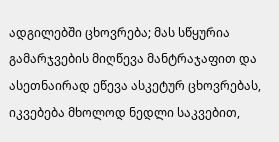ადგილებში ცხოვრება; მას სწყურია გამარჯვების მიღწევა მანტრაჯაფით და ასეთნაირად ეწევა ასკეტურ ცხოვრებას, იკვებება მხოლოდ ნედლი საკვებით,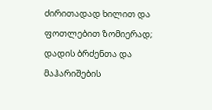ძირითადად ხილით და ფოთლებით ზომიერად; დადის ბრძენთა და მაჰარიშების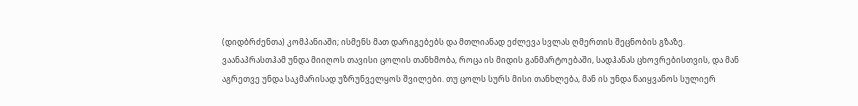(დიდბრძენთა) კომპანიაში; ისმენს მათ დარიგებებს და მთლიანად ეძლევა სვლას ღმერთის შეცნობის გზაზე. ვაანაპრასთჰამ უნდა მიიღოს თავისი ცოლის თანხმობა, როცა ის მიდის განმარტოებაში, სადჰანას ცხოვრებისთვის, და მან აგრეთვე უნდა საკმარისად უზრუნველყოს შვილები. თუ ცოლს სურს მისი თანხლება, მან ის უნდა წაიყვანოს სულიერ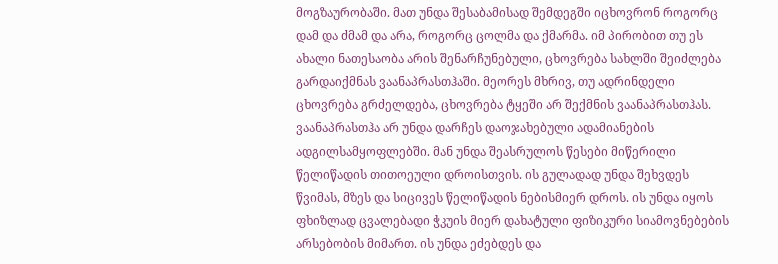მოგზაურობაში. მათ უნდა შესაბამისად შემდეგში იცხოვრონ როგორც დამ და ძმამ და არა, როგორც ცოლმა და ქმარმა. იმ პირობით თუ ეს ახალი ნათესაობა არის შენარჩუნებული, ცხოვრება სახლში შეიძლება გარდაიქმნას ვაანაპრასთჰაში. მეორეს მხრივ, თუ ადრინდელი ცხოვრება გრძელდება, ცხოვრება ტყეში არ შექმნის ვაანაპრასთჰას. ვაანაპრასთჰა არ უნდა დარჩეს დაოჯახებული ადამიანების ადგილსამყოფლებში. მან უნდა შეასრულოს წესები მიწერილი წელიწადის თითოეული დროისთვის. ის გულადად უნდა შეხვდეს წვიმას, მზეს და სიცივეს წელიწადის ნებისმიერ დროს. ის უნდა იყოს ფხიზლად ცვალებადი ჭკუის მიერ დახატული ფიზიკური სიამოვნებების არსებობის მიმართ. ის უნდა ეძებდეს და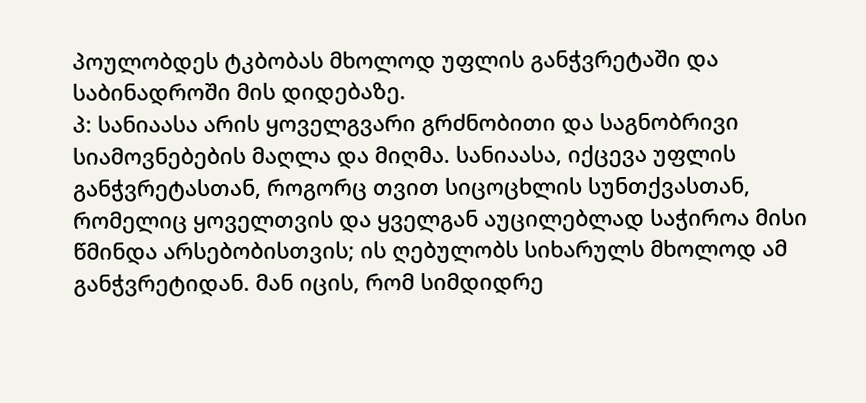პოულობდეს ტკბობას მხოლოდ უფლის განჭვრეტაში და საბინადროში მის დიდებაზე.
პ: სანიაასა არის ყოველგვარი გრძნობითი და საგნობრივი სიამოვნებების მაღლა და მიღმა. სანიაასა, იქცევა უფლის განჭვრეტასთან, როგორც თვით სიცოცხლის სუნთქვასთან, რომელიც ყოველთვის და ყველგან აუცილებლად საჭიროა მისი წმინდა არსებობისთვის; ის ღებულობს სიხარულს მხოლოდ ამ განჭვრეტიდან. მან იცის, რომ სიმდიდრე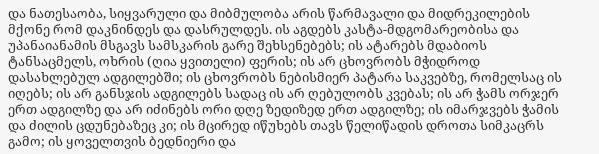და ნათესაობა, სიყვარული და მიბმულობა არის წარმავალი და მიდრეკილების მქონე რომ დაკნინდეს და დასრულდეს. ის აგდებს კასტა-მდგომარეობისა და უპანაიანამის მსგავს სამსკარის გარე შეხსენებებს; ის ატარებს მდაბიოს ტანსაცმელს, ოხრის (ღია ყვითელი) ფერის; ის არ ცხოვრობს მჭიდროდ დასახლებულ ადგილებში; ის ცხოვრობს ნებისმიერ პატარა საკვებზე, რომელსაც ის იღებს; ის არ განსჯის ადგილებს სადაც ის არ ღებულობს კვებას; ის არ ჭამს ორჯერ ერთ ადგილზე და არ იძინებს ორი დღე ზედიზედ ერთ ადგილზე; ის იმარჯვებს ჭამის და ძილის ცდუნებაზეც კი; ის მცირედ იწუხებს თავს წელიწადის დროთა სიმკაცრს გამო; ის ყოველთვის ბედნიერი და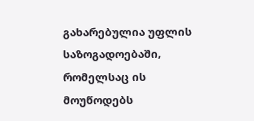გახარებულია უფლის საზოგადოებაში, რომელსაც ის მოუწოდებს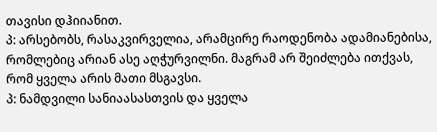თავისი დჰიიანით.
პ: არსებობს, რასაკვირველია, არამცირე რაოდენობა ადამიანებისა, რომლებიც არიან ასე აღჭურვილნი. მაგრამ არ შეიძლება ითქვას, რომ ყველა არის მათი მსგავსი.
პ: ნამდვილი სანიაასასთვის და ყველა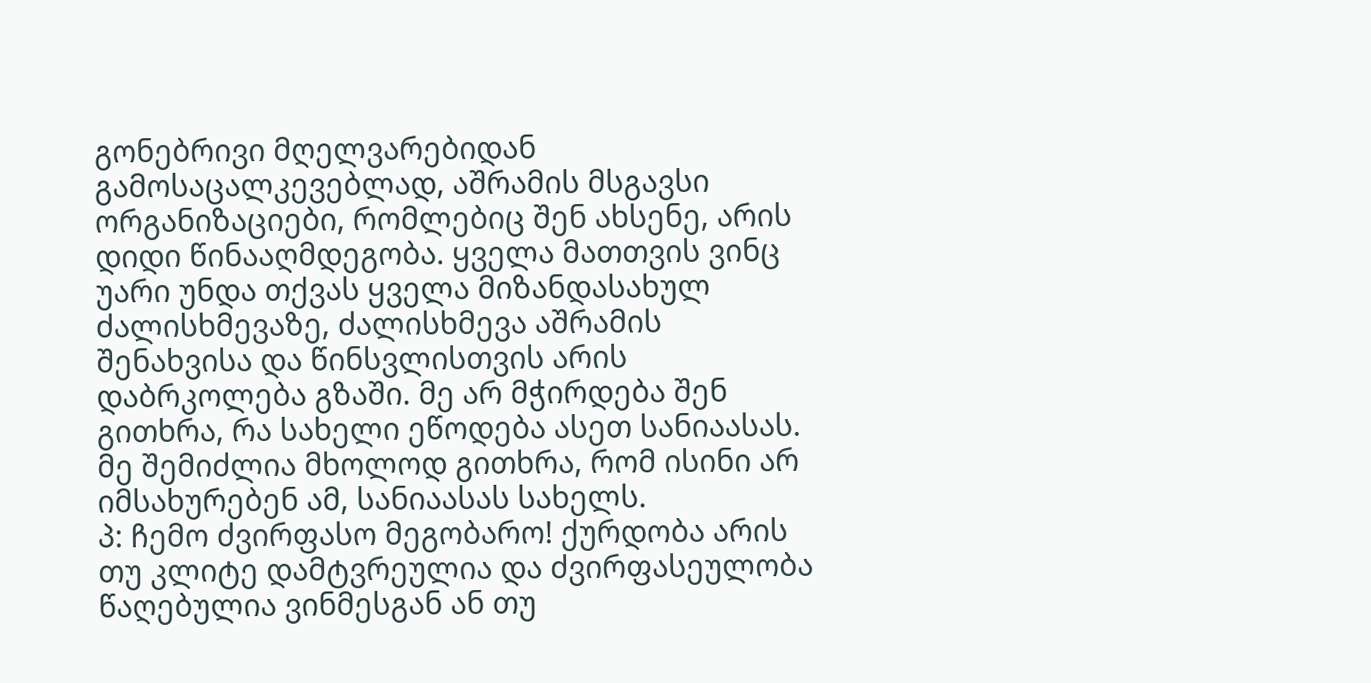გონებრივი მღელვარებიდან გამოსაცალკევებლად, აშრამის მსგავსი ორგანიზაციები, რომლებიც შენ ახსენე, არის დიდი წინააღმდეგობა. ყველა მათთვის ვინც უარი უნდა თქვას ყველა მიზანდასახულ ძალისხმევაზე, ძალისხმევა აშრამის შენახვისა და წინსვლისთვის არის დაბრკოლება გზაში. მე არ მჭირდება შენ გითხრა, რა სახელი ეწოდება ასეთ სანიაასას. მე შემიძლია მხოლოდ გითხრა, რომ ისინი არ იმსახურებენ ამ, სანიაასას სახელს.
პ: ჩემო ძვირფასო მეგობარო! ქურდობა არის თუ კლიტე დამტვრეულია და ძვირფასეულობა წაღებულია ვინმესგან ან თუ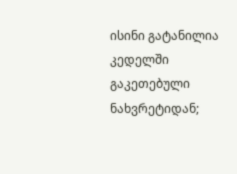ისინი გატანილია კედელში გაკეთებული ნახვრეტიდან;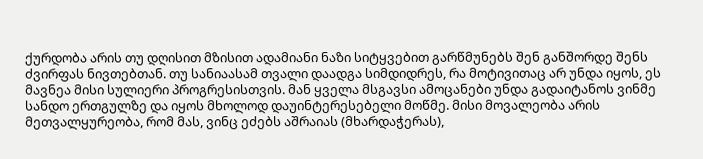ქურდობა არის თუ დღისით მზისით ადამიანი ნაზი სიტყვებით გარწმუნებს შენ განშორდე შენს ძვირფას ნივთებთან. თუ სანიაასამ თვალი დაადგა სიმდიდრეს, რა მოტივითაც არ უნდა იყოს, ეს მავნეა მისი სულიერი პროგრესისთვის. მან ყველა მსგავსი ამოცანები უნდა გადაიტანოს ვინმე სანდო ერთგულზე და იყოს მხოლოდ დაუინტერესებელი მოწმე. მისი მოვალეობა არის მეთვალყურეობა, რომ მას, ვინც ეძებს აშრაიას (მხარდაჭერას),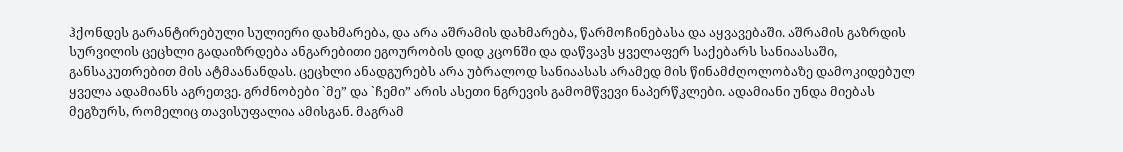ჰქონდეს გარანტირებული სულიერი დახმარება, და არა აშრამის დახმარება, წარმოჩინებასა და აყვავებაში. აშრამის გაზრდის სურვილის ცეცხლი გადაიზრდება ანგარებითი ეგოურობის დიდ კცონში და დაწვავს ყველაფერ საქებარს სანიაასაში, განსაკუთრებით მის ატმაანანდას. ცეცხლი ანადგურებს არა უბრალოდ სანიაასას არამედ მის წინამძღოლობაზე დამოკიდებულ ყველა ადამიანს აგრეთვე. გრძნობები `მე” და `ჩემი” არის ასეთი ნგრევის გამომწვევი ნაპერწკლები. ადამიანი უნდა მიებას მეგზურს, რომელიც თავისუფალია ამისგან. მაგრამ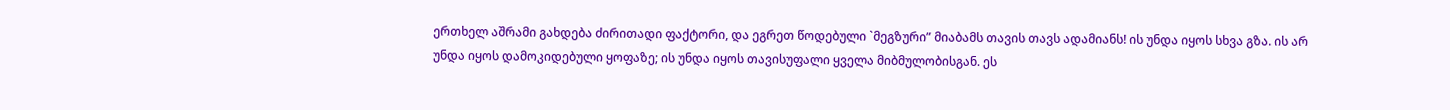ერთხელ აშრამი გახდება ძირითადი ფაქტორი, და ეგრეთ წოდებული `მეგზური” მიაბამს თავის თავს ადამიანს! ის უნდა იყოს სხვა გზა. ის არ უნდა იყოს დამოკიდებული ყოფაზე; ის უნდა იყოს თავისუფალი ყველა მიბმულობისგან. ეს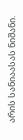არის სანიაასას ნიშანი.